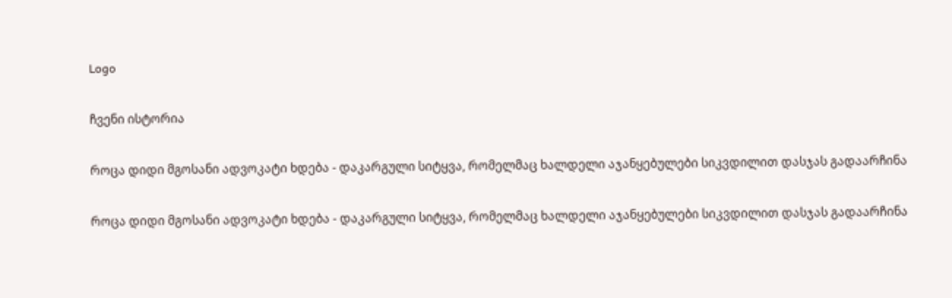Logo

ჩვენი ისტორია

როცა დიდი მგოსანი ადვოკატი ხდება - დაკარგული სიტყვა, რომელმაც ხალდელი აჯანყებულები სიკვდილით დასჯას გადაარჩინა

როცა დიდი მგოსანი ადვოკატი ხდება - დაკარგული სიტყვა, რომელმაც ხალდელი აჯანყებულები სიკვდილით დასჯას გადაარჩინა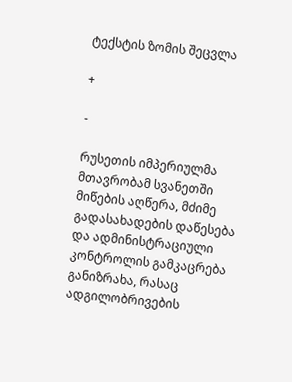ტექსტის ზომის შეცვლა

+

-

რუსეთის იმპერიულმა მთავრობამ სვანეთში მიწების აღწერა, მძიმე გადასახადების დაწესება და ადმინისტრაციული კონტროლის გამკაცრება განიზრახა, რასაც ადგილობრივების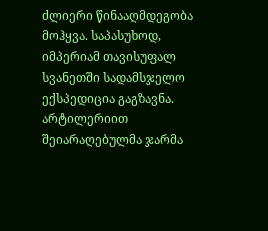ძლიერი წინააღმდეგობა მოჰყვა. საპასუხოდ, იმპერიამ თავისუფალ სვანეთში სადამსჯელო ექსპედიცია გაგზავნა. არტილერიით შეიარაღებულმა ჯარმა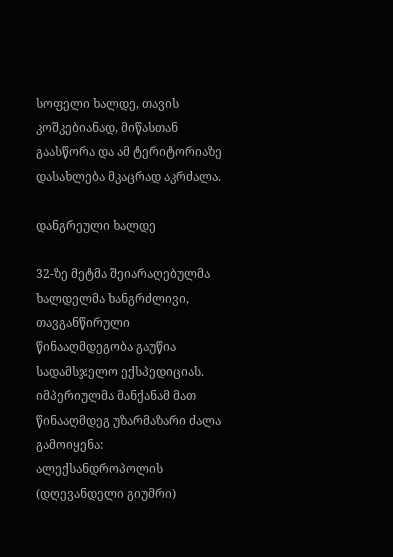სოფელი ხალდე, თავის კოშკებიანად, მიწასთან გაასწორა და ამ ტერიტორიაზე დასახლება მკაცრად აკრძალა.

დანგრეული ხალდე

32-ზე მეტმა შეიარაღებულმა ხალდელმა ხანგრძლივი, თავგანწირული წინააღმდეგობა გაუწია სადამსჯელო ექსპედიციას. იმპერიულმა მანქანამ მათ წინააღმდეგ უზარმაზარი ძალა გამოიყენა: ალექსანდროპოლის (დღევანდელი გიუმრი)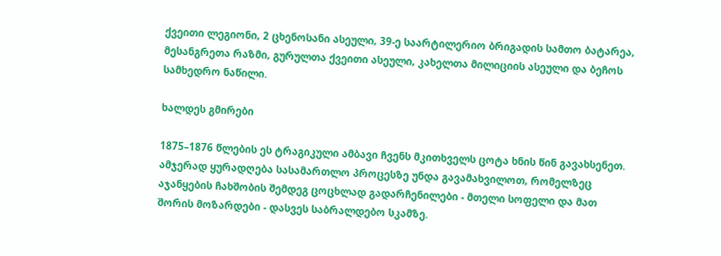ქვეითი ლეგიონი, 2 ცხენოსანი ასეული, 39-ე საარტილერიო ბრიგადის სამთო ბატარეა, მესანგრეთა რაზმი, გურულთა ქვეითი ასეული, კახელთა მილიციის ასეული და ბეჩოს სამხედრო ნაწილი.

ხალდეს გმირები

1875–1876 წლების ეს ტრაგიკული ამბავი ჩვენს მკითხველს ცოტა ხნის წინ გავახსენეთ. ამჯერად ყურადღება სასამართლო პროცესზე უნდა გავამახვილოთ, რომელზეც აჯანყების ჩახშობის შემდეგ ცოცხლად გადარჩენილები - მთელი სოფელი და მათ შორის მოზარდები - დასვეს საბრალდებო სკამზე.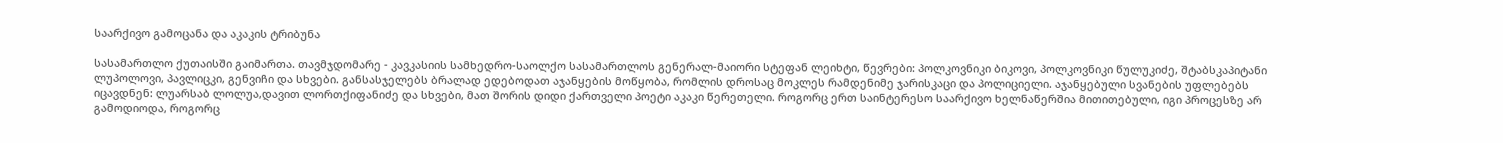საარქივო გამოცანა და აკაკის ტრიბუნა

სასამართლო ქუთაისში გაიმართა. თავმჯდომარე - კავკასიის სამხედრო-საოლქო სასამართლოს გენერალ-მაიორი სტეფან ლეიხტი, წევრები: პოლკოვნიკი ბიკოვი, პოლკოვნიკი წულუკიძე, შტაბსკაპიტანი ლუპოლოვი, პავლიცკი, გენვიჩი და სხვები. განსასჯელებს ბრალად ედებოდათ აჯანყების მოწყობა, რომლის დროსაც მოკლეს რამდენიმე ჯარისკაცი და პოლიციელი. აჯანყებული სვანების უფლებებს იცავდნენ: ლუარსაბ ლოლუა,დავით ლორთქიფანიძე და სხვები, მათ შორის დიდი ქართველი პოეტი აკაკი წერეთელი. როგორც ერთ საინტერესო საარქივო ხელნაწერშია მითითებული, იგი პროცესზე არ გამოდიოდა, როგორც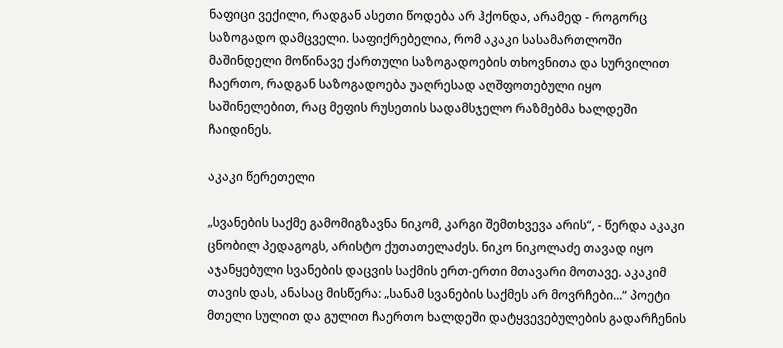ნაფიცი ვექილი, რადგან ასეთი წოდება არ ჰქონდა, არამედ - როგორც საზოგადო დამცველი. საფიქრებელია, რომ აკაკი სასამართლოში მაშინდელი მოწინავე ქართული საზოგადოების თხოვნითა და სურვილით ჩაერთო, რადგან საზოგადოება უაღრესად აღშფოთებული იყო საშინელებით, რაც მეფის რუსეთის სადამსჯელო რაზმებმა ხალდეში ჩაიდინეს.

აკაკი წერეთელი

„სვანების საქმე გამომიგზავნა ნიკომ, კარგი შემთხვევა არის“, - წერდა აკაკი ცნობილ პედაგოგს, არისტო ქუთათელაძეს. ნიკო ნიკოლაძე თავად იყო აჯანყებული სვანების დაცვის საქმის ერთ-ერთი მთავარი მოთავე. აკაკიმ თავის დას, ანასაც მისწერა: „სანამ სვანების საქმეს არ მოვრჩები...“ პოეტი მთელი სულით და გულით ჩაერთო ხალდეში დატყვევებულების გადარჩენის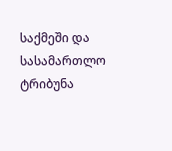საქმეში და სასამართლო ტრიბუნა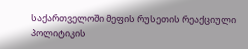საქართველოში მეფის რუსეთის რეაქციული პოლიტიკის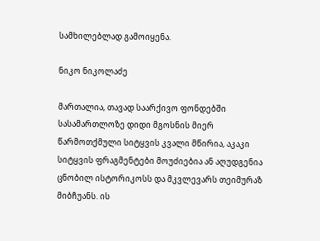სამხილებლად გამოიყენა.

ნიკო ნიკოლაძე

მართალია, თავად საარქივო ფონდებში სასამართლოზე დიდი მგოსნის მიერ წარმოთქმული სიტყვის კვალი მწირია, აკაკი სიტყვის ფრაგმენტები მოუძიებია ან აღუდგენია ცნობილ ისტორიკოსს და მკვლევარს თეიმურაზ მიბჩუანს. ის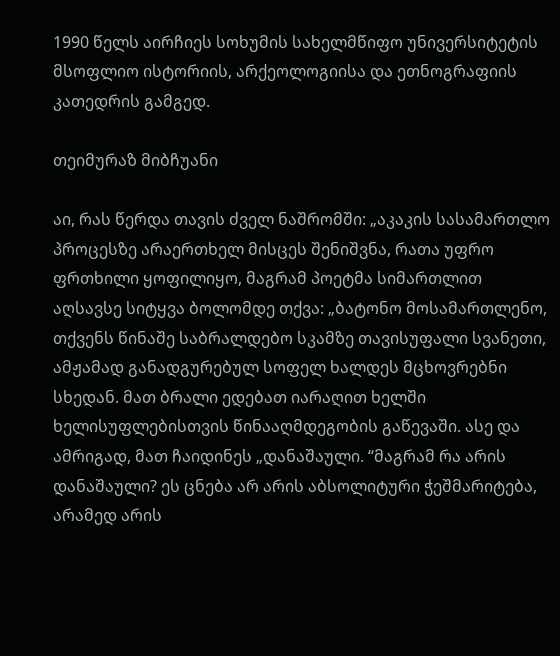1990 წელს აირჩიეს სოხუმის სახელმწიფო უნივერსიტეტის მსოფლიო ისტორიის, არქეოლოგიისა და ეთნოგრაფიის კათედრის გამგედ.

თეიმურაზ მიბჩუანი

აი, რას წერდა თავის ძველ ნაშრომში: „აკაკის სასამართლო პროცესზე არაერთხელ მისცეს შენიშვნა, რათა უფრო ფრთხილი ყოფილიყო, მაგრამ პოეტმა სიმართლით აღსავსე სიტყვა ბოლომდე თქვა: „ბატონო მოსამართლენო, თქვენს წინაშე საბრალდებო სკამზე თავისუფალი სვანეთი, ამჟამად განადგურებულ სოფელ ხალდეს მცხოვრებნი სხედან. მათ ბრალი ედებათ იარაღით ხელში ხელისუფლებისთვის წინააღმდეგობის გაწევაში. ასე და ამრიგად, მათ ჩაიდინეს „დანაშაული. “მაგრამ რა არის დანაშაული? ეს ცნება არ არის აბსოლიტური ჭეშმარიტება, არამედ არის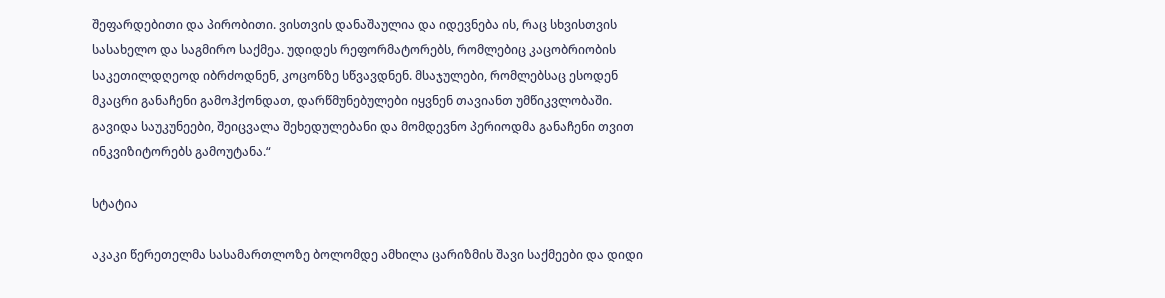შეფარდებითი და პირობითი. ვისთვის დანაშაულია და იდევნება ის, რაც სხვისთვის სასახელო და საგმირო საქმეა. უდიდეს რეფორმატორებს, რომლებიც კაცობრიობის საკეთილდღეოდ იბრძოდნენ, კოცონზე სწვავდნენ. მსაჯულები, რომლებსაც ესოდენ მკაცრი განაჩენი გამოჰქონდათ, დარწმუნებულები იყვნენ თავიანთ უმწიკვლობაში. გავიდა საუკუნეები, შეიცვალა შეხედულებანი და მომდევნო პერიოდმა განაჩენი თვით ინკვიზიტორებს გამოუტანა.“

სტატია

აკაკი წერეთელმა სასამართლოზე ბოლომდე ამხილა ცარიზმის შავი საქმეები და დიდი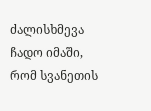ძალისხმევა ჩადო იმაში, რომ სვანეთის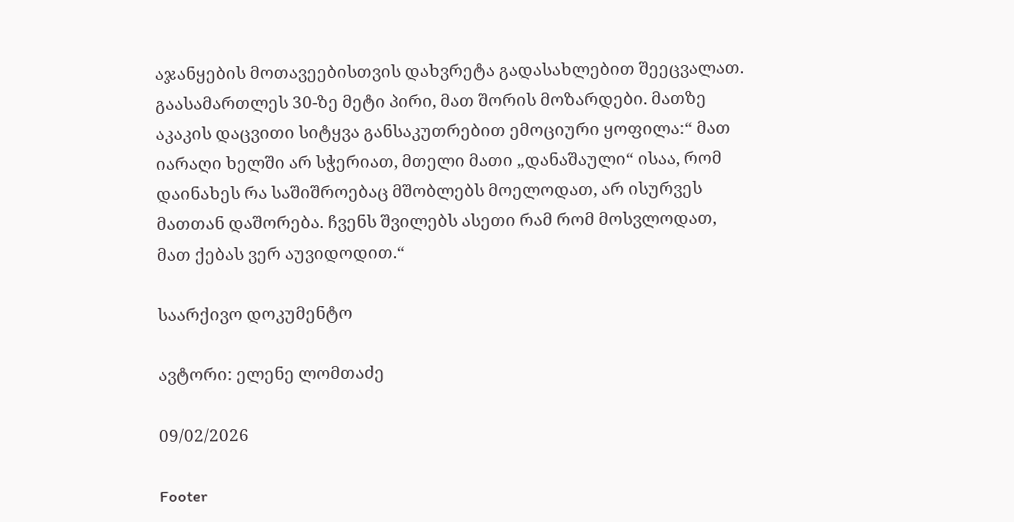აჯანყების მოთავეებისთვის დახვრეტა გადასახლებით შეეცვალათ. გაასამართლეს 30-ზე მეტი პირი, მათ შორის მოზარდები. მათზე აკაკის დაცვითი სიტყვა განსაკუთრებით ემოციური ყოფილა:“ მათ იარაღი ხელში არ სჭერიათ, მთელი მათი „დანაშაული“ ისაა, რომ დაინახეს რა საშიშროებაც მშობლებს მოელოდათ, არ ისურვეს მათთან დაშორება. ჩვენს შვილებს ასეთი რამ რომ მოსვლოდათ, მათ ქებას ვერ აუვიდოდით.“

საარქივო დოკუმენტო

ავტორი: ელენე ლომთაძე

09/02/2026

Footer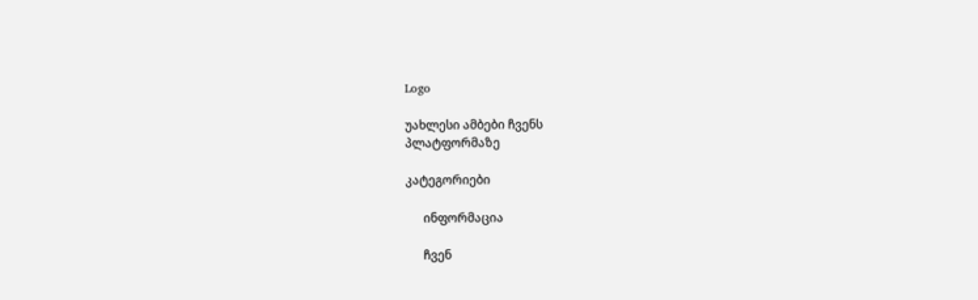Logo

უახლესი ამბები ჩვენს
პლატფორმაზე

კატეგორიები

      ინფორმაცია

      ჩვენ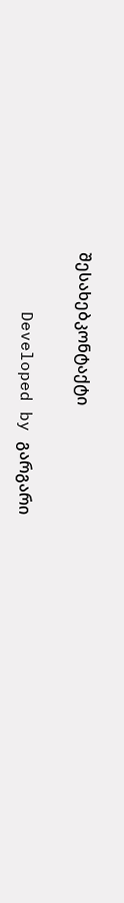შესახებკონტაქტი

      Developed by გარგარი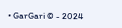• GarGari © - 2024